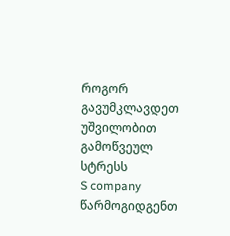როგორ გავუმკლავდეთ უშვილობით გამოწვეულ სტრესს
S company წარმოგიდგენთ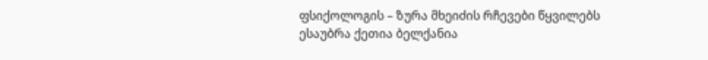ფსიქოლოგის – ზურა მხეიძის რჩევები წყვილებს
ესაუბრა ქეთია ბელქანია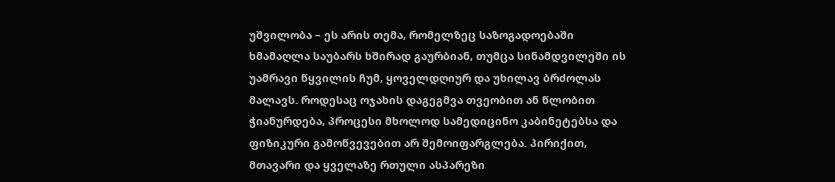უშვილობა – ეს არის თემა, რომელზეც საზოგადოებაში ხმამაღლა საუბარს ხშირად გაურბიან, თუმცა სინამდვილეში ის უამრავი წყვილის ჩუმ, ყოველდღიურ და უხილავ ბრძოლას მალავს. როდესაც ოჯახის დაგეგმვა თვეობით ან წლობით ჭიანურდება, პროცესი მხოლოდ სამედიცინო კაბინეტებსა და ფიზიკური გამოწვევებით არ შემოიფარგლება. პირიქით, მთავარი და ყველაზე რთული ასპარეზი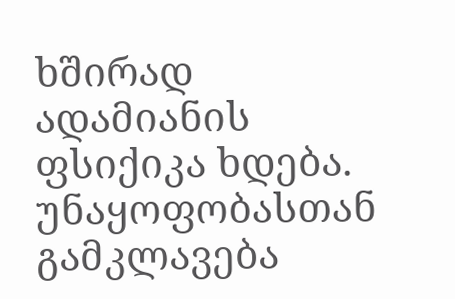ხშირად ადამიანის ფსიქიკა ხდება.
უნაყოფობასთან გამკლავება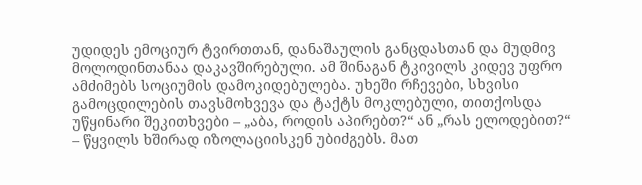უდიდეს ემოციურ ტვირთთან, დანაშაულის განცდასთან და მუდმივ მოლოდინთანაა დაკავშირებული. ამ შინაგან ტკივილს კიდევ უფრო ამძიმებს სოციუმის დამოკიდებულება. უხეში რჩევები, სხვისი გამოცდილების თავსმოხვევა და ტაქტს მოკლებული, თითქოსდა უწყინარი შეკითხვები – „აბა, როდის აპირებთ?“ ან „რას ელოდებით?“ – წყვილს ხშირად იზოლაციისკენ უბიძგებს. მათ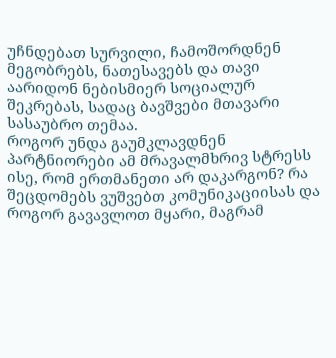უჩნდებათ სურვილი, ჩამოშორდნენ მეგობრებს, ნათესავებს და თავი აარიდონ ნებისმიერ სოციალურ შეკრებას, სადაც ბავშვები მთავარი სასაუბრო თემაა.
როგორ უნდა გაუმკლავდნენ პარტნიორები ამ მრავალმხრივ სტრესს ისე, რომ ერთმანეთი არ დაკარგონ? რა შეცდომებს ვუშვებთ კომუნიკაციისას და როგორ გავავლოთ მყარი, მაგრამ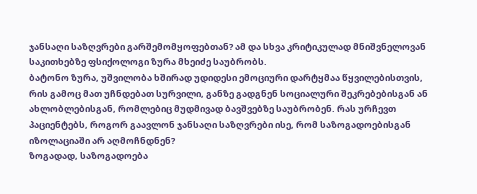ჯანსაღი საზღვრები გარშემომყოფებთან? ამ და სხვა კრიტიკულად მნიშვნელოვან საკითხებზე ფსიქოლოგი ზურა მხეიძე საუბრობს.
ბატონო ზურა, უშვილობა ხშირად უდიდესი ემოციური დარტყმაა წყვილებისთვის, რის გამოც მათ უჩნდებათ სურვილი, განზე გადგნენ სოციალური შეკრებებისგან ან ახლობლებისგან, რომლებიც მუდმივად ბავშვებზე საუბრობენ. რას ურჩევთ პაციენტებს, როგორ გაავლონ ჯანსაღი საზღვრები ისე, რომ საზოგადოებისგან იზოლაციაში არ აღმოჩნდნენ?
ზოგადად, საზოგადოება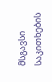მსგავსი საკითხების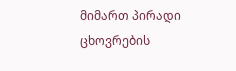მიმართ პირადი ცხოვრების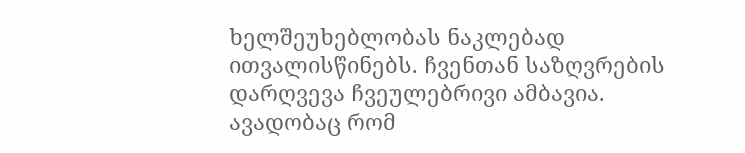ხელშეუხებლობას ნაკლებად ითვალისწინებს. ჩვენთან საზღვრების დარღვევა ჩვეულებრივი ამბავია. ავადობაც რომ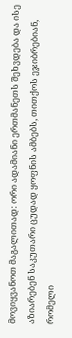მოვიყვანოთ მაგალითად: ორი ადამიანი ერთმანეთს შეხვდება და ისე აზიარებენ საკუთარი ცუდად ყოფნის ამბებს, თითქოს ეჯიბრებიან, რომელი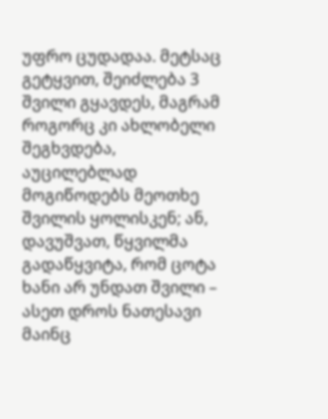უფრო ცუდადაა. მეტსაც გეტყვით, შეიძლება 3 შვილი გყავდეს, მაგრამ როგორც კი ახლობელი შეგხვდება, აუცილებლად მოგიწოდებს მეოთხე შვილის ყოლისკენ; ან, დავუშვათ, წყვილმა გადაწყვიტა, რომ ცოტა ხანი არ უნდათ შვილი – ასეთ დროს ნათესავი მაინც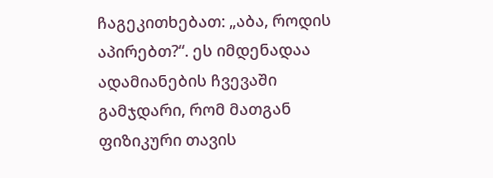ჩაგეკითხებათ: „აბა, როდის აპირებთ?“. ეს იმდენადაა ადამიანების ჩვევაში გამჯდარი, რომ მათგან ფიზიკური თავის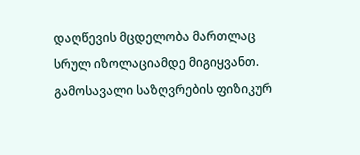დაღწევის მცდელობა მართლაც სრულ იზოლაციამდე მიგიყვანთ.
გამოსავალი საზღვრების ფიზიკურ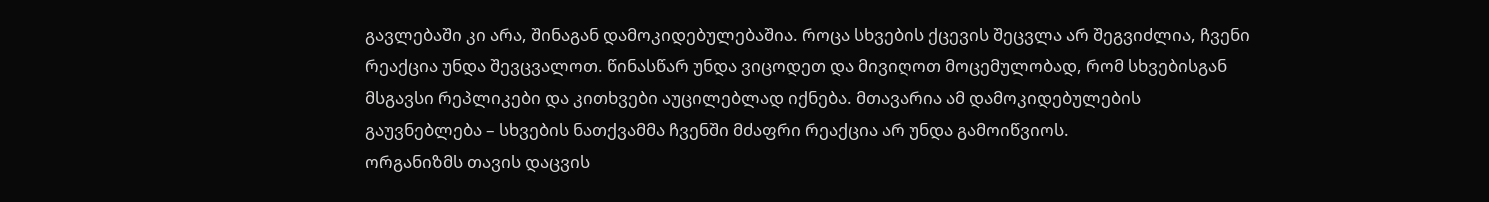გავლებაში კი არა, შინაგან დამოკიდებულებაშია. როცა სხვების ქცევის შეცვლა არ შეგვიძლია, ჩვენი რეაქცია უნდა შევცვალოთ. წინასწარ უნდა ვიცოდეთ და მივიღოთ მოცემულობად, რომ სხვებისგან მსგავსი რეპლიკები და კითხვები აუცილებლად იქნება. მთავარია ამ დამოკიდებულების გაუვნებლება – სხვების ნათქვამმა ჩვენში მძაფრი რეაქცია არ უნდა გამოიწვიოს.
ორგანიზმს თავის დაცვის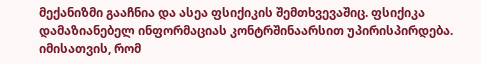მექანიზმი გააჩნია და ასეა ფსიქიკის შემთხვევაშიც. ფსიქიკა დამაზიანებელ ინფორმაციას კონტრშინაარსით უპირისპირდება. იმისათვის, რომ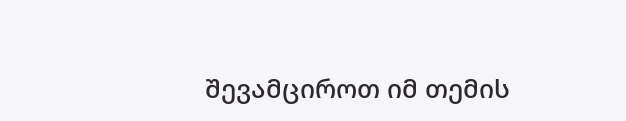შევამციროთ იმ თემის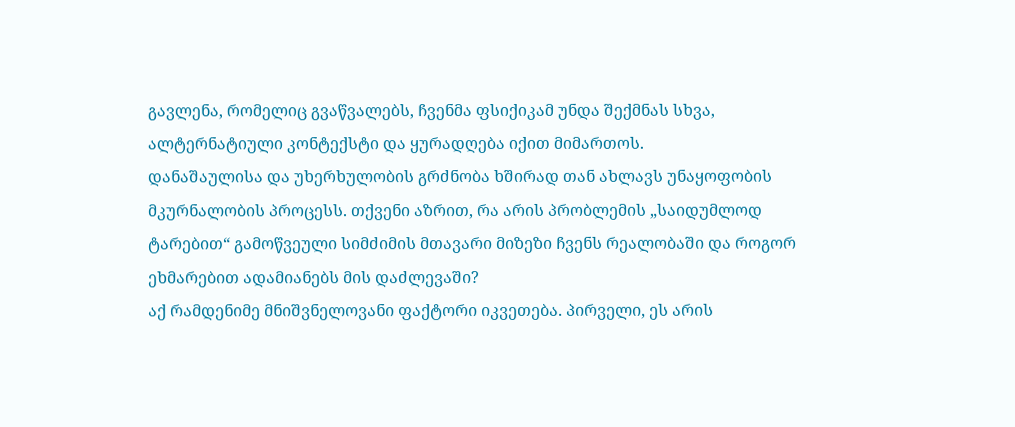გავლენა, რომელიც გვაწვალებს, ჩვენმა ფსიქიკამ უნდა შექმნას სხვა, ალტერნატიული კონტექსტი და ყურადღება იქით მიმართოს.
დანაშაულისა და უხერხულობის გრძნობა ხშირად თან ახლავს უნაყოფობის მკურნალობის პროცესს. თქვენი აზრით, რა არის პრობლემის „საიდუმლოდ ტარებით“ გამოწვეული სიმძიმის მთავარი მიზეზი ჩვენს რეალობაში და როგორ ეხმარებით ადამიანებს მის დაძლევაში?
აქ რამდენიმე მნიშვნელოვანი ფაქტორი იკვეთება. პირველი, ეს არის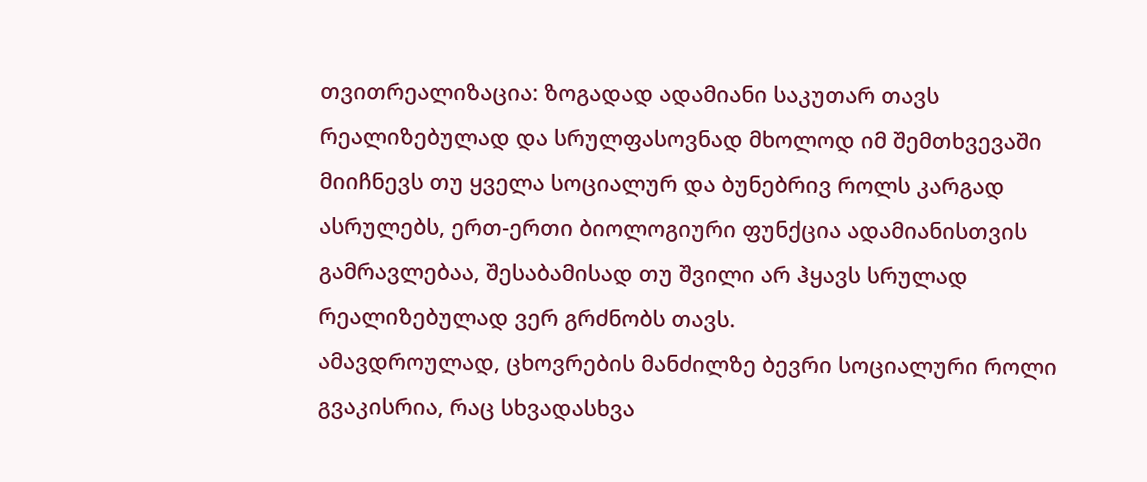თვითრეალიზაცია: ზოგადად ადამიანი საკუთარ თავს რეალიზებულად და სრულფასოვნად მხოლოდ იმ შემთხვევაში მიიჩნევს თუ ყველა სოციალურ და ბუნებრივ როლს კარგად ასრულებს, ერთ-ერთი ბიოლოგიური ფუნქცია ადამიანისთვის გამრავლებაა, შესაბამისად თუ შვილი არ ჰყავს სრულად რეალიზებულად ვერ გრძნობს თავს.
ამავდროულად, ცხოვრების მანძილზე ბევრი სოციალური როლი გვაკისრია, რაც სხვადასხვა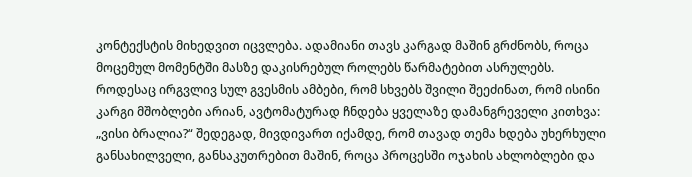კონტექსტის მიხედვით იცვლება. ადამიანი თავს კარგად მაშინ გრძნობს, როცა მოცემულ მომენტში მასზე დაკისრებულ როლებს წარმატებით ასრულებს.
როდესაც ირგვლივ სულ გვესმის ამბები, რომ სხვებს შვილი შეეძინათ, რომ ისინი კარგი მშობლები არიან, ავტომატურად ჩნდება ყველაზე დამანგრეველი კითხვა: „ვისი ბრალია?“ შედეგად, მივდივართ იქამდე, რომ თავად თემა ხდება უხერხული განსახილველი, განსაკუთრებით მაშინ, როცა პროცესში ოჯახის ახლობლები და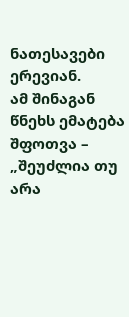ნათესავები ერევიან.
ამ შინაგან წნეხს ემატება შფოთვა – „შეუძლია თუ არა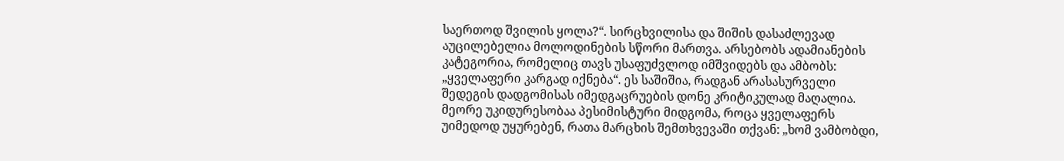საერთოდ შვილის ყოლა?“. სირცხვილისა და შიშის დასაძლევად აუცილებელია მოლოდინების სწორი მართვა. არსებობს ადამიანების კატეგორია, რომელიც თავს უსაფუძვლოდ იმშვიდებს და ამბობს: „ყველაფერი კარგად იქნება“. ეს საშიშია, რადგან არასასურველი შედეგის დადგომისას იმედგაცრუების დონე კრიტიკულად მაღალია. მეორე უკიდურესობაა პესიმისტური მიდგომა, როცა ყველაფერს უიმედოდ უყურებენ, რათა მარცხის შემთხვევაში თქვან: „ხომ ვამბობდი,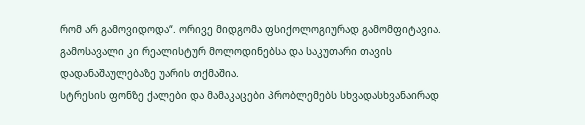რომ არ გამოვიდოდა“. ორივე მიდგომა ფსიქოლოგიურად გამომფიტავია. გამოსავალი კი რეალისტურ მოლოდინებსა და საკუთარი თავის დადანაშაულებაზე უარის თქმაშია.
სტრესის ფონზე ქალები და მამაკაცები პრობლემებს სხვადასხვანაირად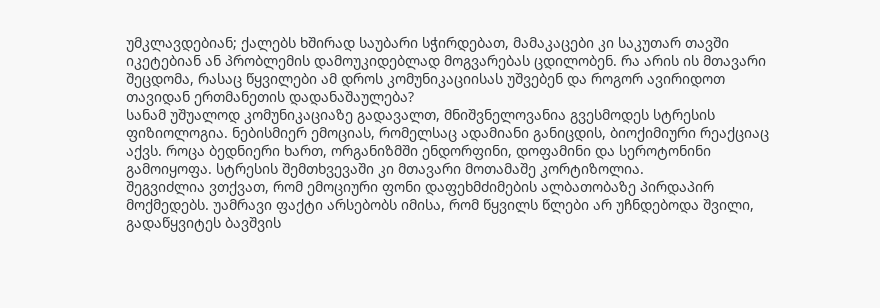უმკლავდებიან; ქალებს ხშირად საუბარი სჭირდებათ, მამაკაცები კი საკუთარ თავში იკეტებიან ან პრობლემის დამოუკიდებლად მოგვარებას ცდილობენ. რა არის ის მთავარი შეცდომა, რასაც წყვილები ამ დროს კომუნიკაციისას უშვებენ და როგორ ავირიდოთ თავიდან ერთმანეთის დადანაშაულება?
სანამ უშუალოდ კომუნიკაციაზე გადავალთ, მნიშვნელოვანია გვესმოდეს სტრესის ფიზიოლოგია. ნებისმიერ ემოციას, რომელსაც ადამიანი განიცდის, ბიოქიმიური რეაქციაც აქვს. როცა ბედნიერი ხართ, ორგანიზმში ენდორფინი, დოფამინი და სეროტონინი გამოიყოფა. სტრესის შემთხვევაში კი მთავარი მოთამაშე კორტიზოლია.
შეგვიძლია ვთქვათ, რომ ემოციური ფონი დაფეხმძიმების ალბათობაზე პირდაპირ მოქმედებს. უამრავი ფაქტი არსებობს იმისა, რომ წყვილს წლები არ უჩნდებოდა შვილი, გადაწყვიტეს ბავშვის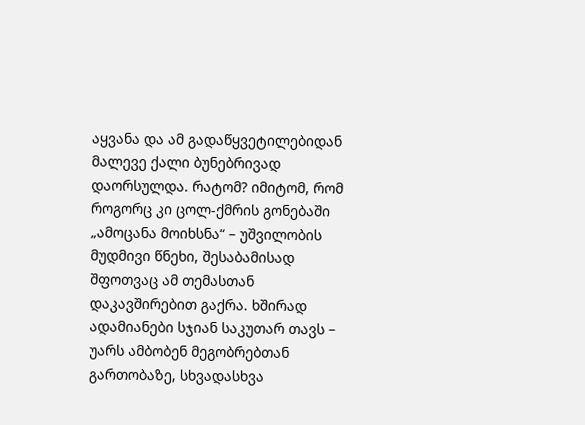აყვანა და ამ გადაწყვეტილებიდან მალევე ქალი ბუნებრივად დაორსულდა. რატომ? იმიტომ, რომ როგორც კი ცოლ-ქმრის გონებაში „ამოცანა მოიხსნა“ – უშვილობის მუდმივი წნეხი, შესაბამისად შფოთვაც ამ თემასთან დაკავშირებით გაქრა. ხშირად ადამიანები სჯიან საკუთარ თავს – უარს ამბობენ მეგობრებთან გართობაზე, სხვადასხვა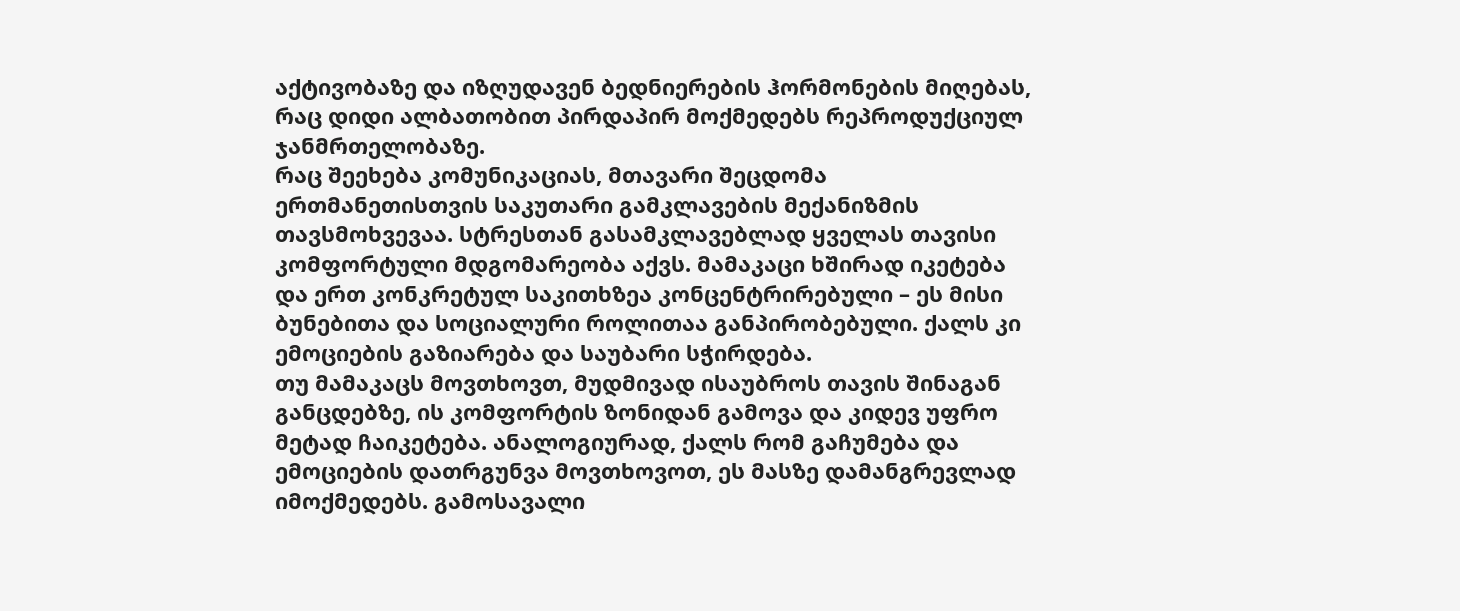აქტივობაზე და იზღუდავენ ბედნიერების ჰორმონების მიღებას, რაც დიდი ალბათობით პირდაპირ მოქმედებს რეპროდუქციულ ჯანმრთელობაზე.
რაც შეეხება კომუნიკაციას, მთავარი შეცდომა ერთმანეთისთვის საკუთარი გამკლავების მექანიზმის თავსმოხვევაა. სტრესთან გასამკლავებლად ყველას თავისი კომფორტული მდგომარეობა აქვს. მამაკაცი ხშირად იკეტება და ერთ კონკრეტულ საკითხზეა კონცენტრირებული – ეს მისი ბუნებითა და სოციალური როლითაა განპირობებული. ქალს კი ემოციების გაზიარება და საუბარი სჭირდება.
თუ მამაკაცს მოვთხოვთ, მუდმივად ისაუბროს თავის შინაგან განცდებზე, ის კომფორტის ზონიდან გამოვა და კიდევ უფრო მეტად ჩაიკეტება. ანალოგიურად, ქალს რომ გაჩუმება და ემოციების დათრგუნვა მოვთხოვოთ, ეს მასზე დამანგრევლად იმოქმედებს. გამოსავალი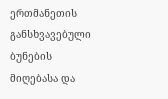ერთმანეთის განსხვავებული ბუნების მიღებასა და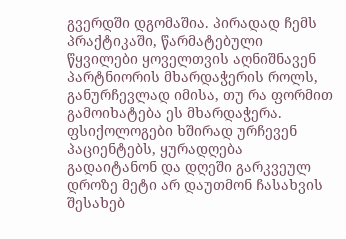გვერდში დგომაშია. პირადად ჩემს პრაქტიკაში, წარმატებული წყვილები ყოველთვის აღნიშნავენ პარტნიორის მხარდაჭერის როლს, განურჩევლად იმისა, თუ რა ფორმით გამოიხატება ეს მხარდაჭერა.
ფსიქოლოგები ხშირად ურჩევენ პაციენტებს, ყურადღება გადაიტანონ და დღეში გარკვეულ დროზე მეტი არ დაუთმონ ჩასახვის შესახებ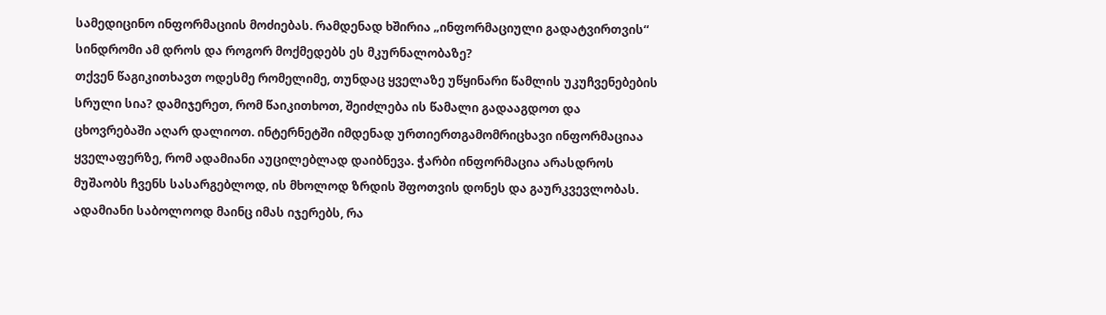სამედიცინო ინფორმაციის მოძიებას. რამდენად ხშირია „ინფორმაციული გადატვირთვის“ სინდრომი ამ დროს და როგორ მოქმედებს ეს მკურნალობაზე?
თქვენ წაგიკითხავთ ოდესმე რომელიმე, თუნდაც ყველაზე უწყინარი წამლის უკუჩვენებების სრული სია? დამიჯერეთ, რომ წაიკითხოთ, შეიძლება ის წამალი გადააგდოთ და ცხოვრებაში აღარ დალიოთ. ინტერნეტში იმდენად ურთიერთგამომრიცხავი ინფორმაციაა ყველაფერზე, რომ ადამიანი აუცილებლად დაიბნევა. ჭარბი ინფორმაცია არასდროს მუშაობს ჩვენს სასარგებლოდ, ის მხოლოდ ზრდის შფოთვის დონეს და გაურკვევლობას. ადამიანი საბოლოოდ მაინც იმას იჯერებს, რა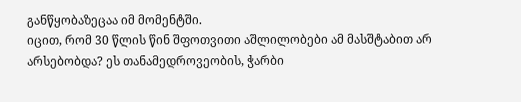განწყობაზეცაა იმ მომენტში.
იცით, რომ 30 წლის წინ შფოთვითი აშლილობები ამ მასშტაბით არ არსებობდა? ეს თანამედროვეობის, ჭარბი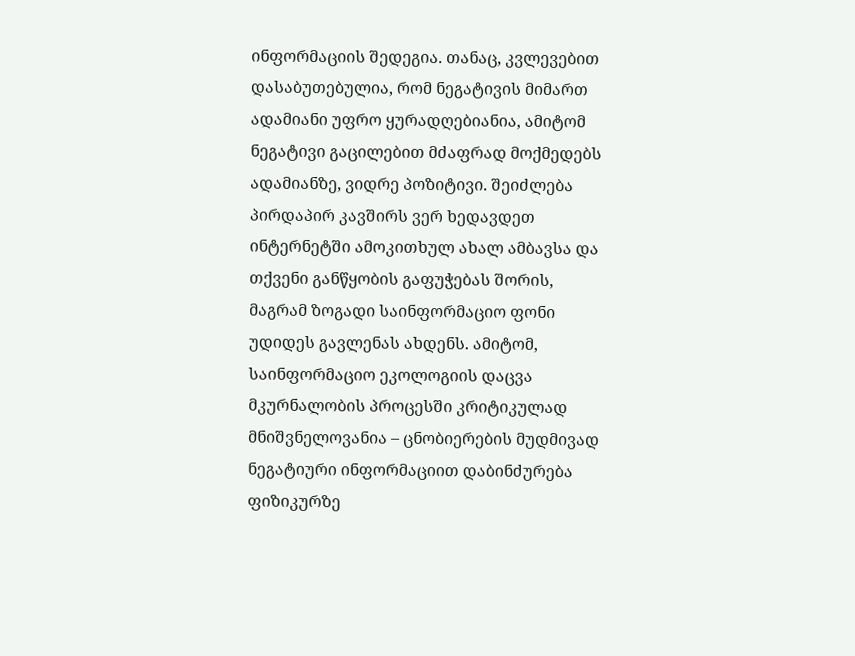ინფორმაციის შედეგია. თანაც, კვლევებით დასაბუთებულია, რომ ნეგატივის მიმართ ადამიანი უფრო ყურადღებიანია, ამიტომ ნეგატივი გაცილებით მძაფრად მოქმედებს ადამიანზე, ვიდრე პოზიტივი. შეიძლება პირდაპირ კავშირს ვერ ხედავდეთ ინტერნეტში ამოკითხულ ახალ ამბავსა და თქვენი განწყობის გაფუჭებას შორის, მაგრამ ზოგადი საინფორმაციო ფონი უდიდეს გავლენას ახდენს. ამიტომ, საინფორმაციო ეკოლოგიის დაცვა მკურნალობის პროცესში კრიტიკულად მნიშვნელოვანია – ცნობიერების მუდმივად ნეგატიური ინფორმაციით დაბინძურება ფიზიკურზე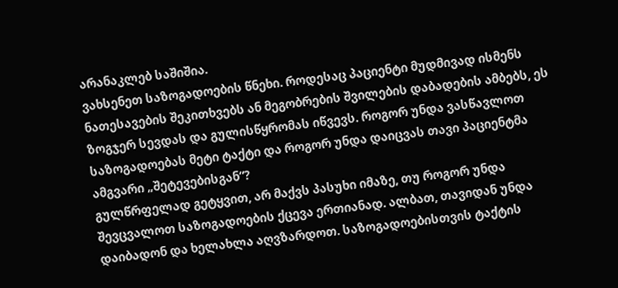არანაკლებ საშიშია.
ვახსენეთ საზოგადოების წნეხი. როდესაც პაციენტი მუდმივად ისმენს ნათესავების შეკითხვებს ან მეგობრების შვილების დაბადების ამბებს, ეს ზოგჯერ სევდას და გულისწყრომას იწვევს. როგორ უნდა ვასწავლოთ საზოგადოებას მეტი ტაქტი და როგორ უნდა დაიცვას თავი პაციენტმა ამგვარი „შეტევებისგან“?
გულწრფელად გეტყვით, არ მაქვს პასუხი იმაზე, თუ როგორ უნდა შევცვალოთ საზოგადოების ქცევა ერთიანად. ალბათ, თავიდან უნდა დაიბადონ და ხელახლა აღვზარდოთ. საზოგადოებისთვის ტაქტის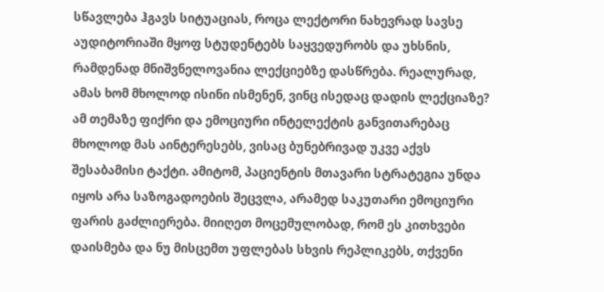სწავლება ჰგავს სიტუაციას, როცა ლექტორი ნახევრად სავსე აუდიტორიაში მყოფ სტუდენტებს საყვედურობს და უხსნის, რამდენად მნიშვნელოვანია ლექციებზე დასწრება. რეალურად, ამას ხომ მხოლოდ ისინი ისმენენ, ვინც ისედაც დადის ლექციაზე? ამ თემაზე ფიქრი და ემოციური ინტელექტის განვითარებაც მხოლოდ მას აინტერესებს, ვისაც ბუნებრივად უკვე აქვს შესაბამისი ტაქტი. ამიტომ, პაციენტის მთავარი სტრატეგია უნდა იყოს არა საზოგადოების შეცვლა, არამედ საკუთარი ემოციური ფარის გაძლიერება. მიიღეთ მოცემულობად, რომ ეს კითხვები დაისმება და ნუ მისცემთ უფლებას სხვის რეპლიკებს, თქვენი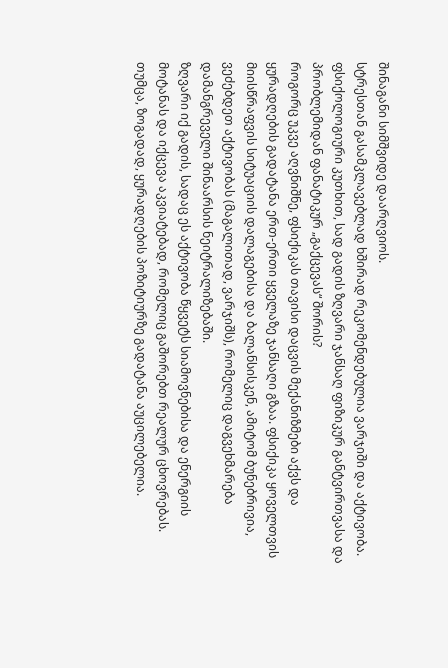შინაგანი სიმშვიდე დაარღვიოს.
სტრესთან გასამკლავებლად ხშირად რეკომენდებულია ვარჯიში და აქტივობა. ფსიქოლოგიური კუთხით, სად გადის ზღვარი ჯანსაღ ფიზიკურ განტვირთვასა და პრობლემიდან ფანატიკურ „გაქცევას“ შორის?
როგორც უკვე აღვნიშნე, ფსიქიკას თავისი დაცვის მექანიზმები აქვს და ყურადღების გადატანა ერთ-ერთი ყველაზე ჯანსაღი გზაა. ფსიქიკა ყოველთვის მიისწრაფვის სიტუაციის დალაგებისა და ბალანსისკენ, ამიტომ ბუნებრივია, ვეძებდეთ აქტივობას (მაგალითად, ვარჯიშს), რომელიც დაგვეხმარება დამანგრეველი შინაარსის ნეიტრალიზებაში.
ზღვარი იქ გადის, სადაც ეს აქტივობა წყვეტს სიამოვნებისა და ენერგიის მოტანას და იქცევა აკვიატებად, რომელიც გაშორებთ რეალურ ცხოვრებას. თუმცა, ზოგადად, ყურადღების პოზიტიურზე გადატანა აუცილებელია.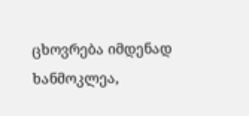ცხოვრება იმდენად ხანმოკლეა,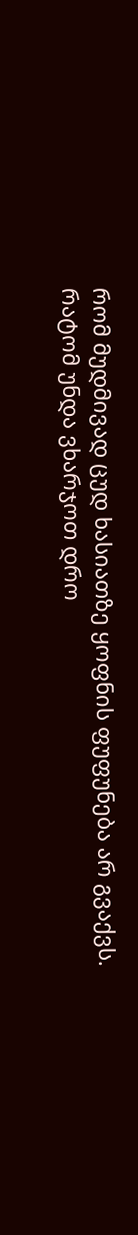რომ მუდმივად ცუდ ხასიათზე ყოფნის ფუფუნება არ გვაქვს. რატომ უნდა ვხარჯოთ დრო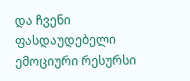და ჩვენი ფასდაუდებელი ემოციური რესურსი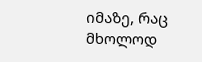იმაზე, რაც მხოლოდ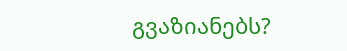გვაზიანებს?